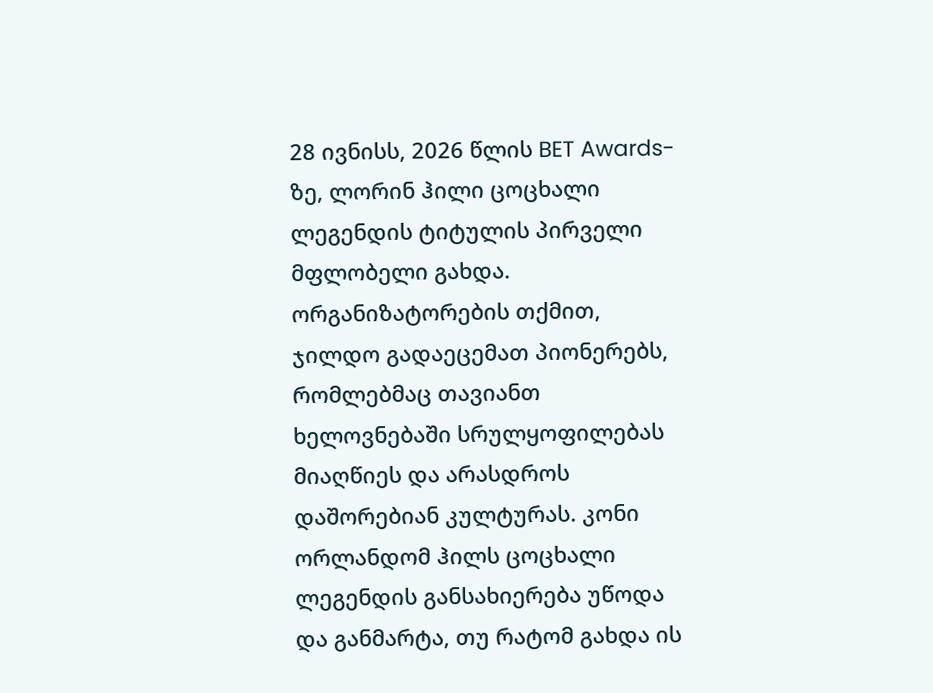28 ივნისს, 2026 წლის BET Awards-ზე, ლორინ ჰილი ცოცხალი ლეგენდის ტიტულის პირველი მფლობელი გახდა. ორგანიზატორების თქმით, ჯილდო გადაეცემათ პიონერებს, რომლებმაც თავიანთ ხელოვნებაში სრულყოფილებას მიაღწიეს და არასდროს დაშორებიან კულტურას. კონი ორლანდომ ჰილს ცოცხალი ლეგენდის განსახიერება უწოდა და განმარტა, თუ რატომ გახდა ის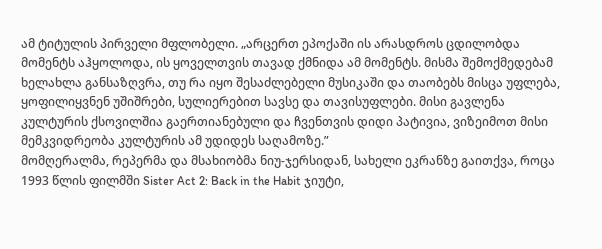ამ ტიტულის პირველი მფლობელი. „არცერთ ეპოქაში ის არასდროს ცდილობდა მომენტს აჰყოლოდა, ის ყოველთვის თავად ქმნიდა ამ მომენტს. მისმა შემოქმედებამ ხელახლა განსაზღვრა, თუ რა იყო შესაძლებელი მუსიკაში და თაობებს მისცა უფლება, ყოფილიყვნენ უშიშრები, სულიერებით სავსე და თავისუფლები. მისი გავლენა კულტურის ქსოვილშია გაერთიანებული და ჩვენთვის დიდი პატივია, ვიზეიმოთ მისი მემკვიდრეობა კულტურის ამ უდიდეს საღამოზე.”
მომღერალმა, რეპერმა და მსახიობმა ნიუ-ჯერსიდან, სახელი ეკრანზე გაითქვა, როცა 1993 წლის ფილმში Sister Act 2: Back in the Habit ჯიუტი,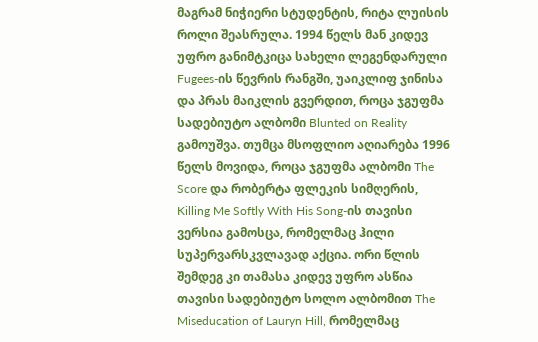მაგრამ ნიჭიერი სტუდენტის, რიტა ლუისის როლი შეასრულა. 1994 წელს მან კიდევ უფრო განიმტკიცა სახელი ლეგენდარული Fugees-ის წევრის რანგში, უაიკლიფ ჯინისა და პრას მაიკლის გვერდით, როცა ჯგუფმა სადებიუტო ალბომი Blunted on Reality გამოუშვა. თუმცა მსოფლიო აღიარება 1996 წელს მოვიდა, როცა ჯგუფმა ალბომი The Score და რობერტა ფლეკის სიმღერის, Killing Me Softly With His Song-ის თავისი ვერსია გამოსცა, რომელმაც ჰილი სუპერვარსკვლავად აქცია. ორი წლის შემდეგ კი თამასა კიდევ უფრო ასწია თავისი სადებიუტო სოლო ალბომით The Miseducation of Lauryn Hill, რომელმაც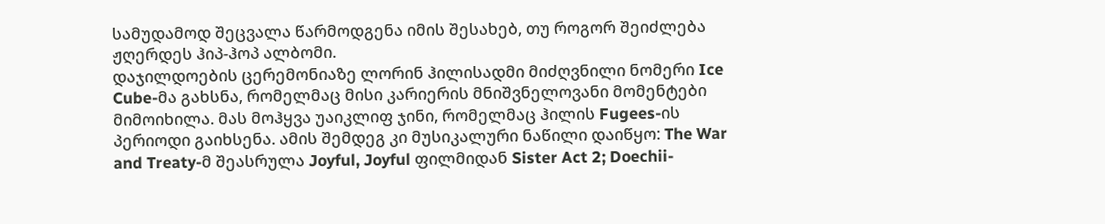სამუდამოდ შეცვალა წარმოდგენა იმის შესახებ, თუ როგორ შეიძლება ჟღერდეს ჰიპ-ჰოპ ალბომი.
დაჯილდოების ცერემონიაზე ლორინ ჰილისადმი მიძღვნილი ნომერი Ice Cube-მა გახსნა, რომელმაც მისი კარიერის მნიშვნელოვანი მომენტები მიმოიხილა. მას მოჰყვა უაიკლიფ ჯინი, რომელმაც ჰილის Fugees-ის პერიოდი გაიხსენა. ამის შემდეგ კი მუსიკალური ნაწილი დაიწყო: The War and Treaty-მ შეასრულა Joyful, Joyful ფილმიდან Sister Act 2; Doechii-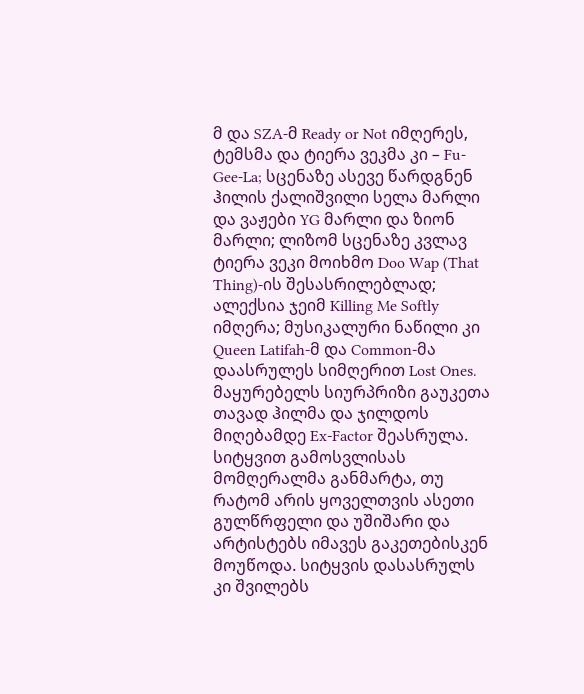მ და SZA-მ Ready or Not იმღერეს, ტემსმა და ტიერა ვეკმა კი – Fu-Gee-La; სცენაზე ასევე წარდგნენ ჰილის ქალიშვილი სელა მარლი და ვაჟები YG მარლი და ზიონ მარლი; ლიზომ სცენაზე კვლავ ტიერა ვეკი მოიხმო Doo Wap (That Thing)-ის შესასრილებლად; ალექსია ჯეიმ Killing Me Softly იმღერა; მუსიკალური ნაწილი კი Queen Latifah-მ და Common-მა დაასრულეს სიმღერით Lost Ones.
მაყურებელს სიურპრიზი გაუკეთა თავად ჰილმა და ჯილდოს მიღებამდე Ex-Factor შეასრულა.
სიტყვით გამოსვლისას მომღერალმა განმარტა, თუ რატომ არის ყოველთვის ასეთი გულწრფელი და უშიშარი და არტისტებს იმავეს გაკეთებისკენ მოუწოდა. სიტყვის დასასრულს კი შვილებს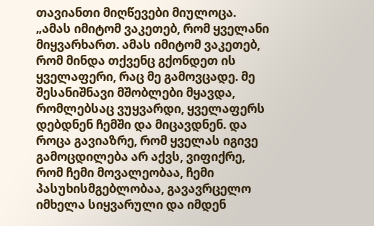თავიანთი მიღწევები მიულოცა.
„ამას იმიტომ ვაკეთებ, რომ ყველანი მიყვარხართ. ამას იმიტომ ვაკეთებ, რომ მინდა თქვენც გქონდეთ ის ყველაფერი, რაც მე გამოვცადე. მე შესანიშნავი მშობლები მყავდა, რომლებსაც ვუყვარდი, ყველაფერს დებდნენ ჩემში და მიცავდნენ. და როცა გავიაზრე, რომ ყველას იგივე გამოცდილება არ აქვს, ვიფიქრე, რომ ჩემი მოვალეობაა, ჩემი პასუხისმგებლობაა, გავავრცელო იმხელა სიყვარული და იმდენ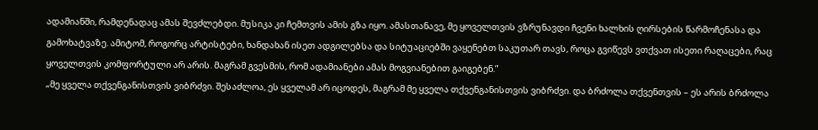ადამიანში, რამდენადაც ამას შევძლებდი. მუსიკა კი ჩემთვის ამის გზა იყო. ამასთანავე, მე ყოველთვის ვზრუნავდი ჩვენი ხალხის ღირსების წარმოჩენასა და გამოხატვაზე. ამიტომ, როგორც არტისტები, ხანდახან ისეთ ადგილებსა და სიტუაციებში ვაყენებთ საკუთარ თავს, როცა გვიწევს ვთქვათ ისეთი რაღაცები, რაც ყოველთვის კომფორტული არ არის. მაგრამ გვესმის, რომ ადამიანები ამას მოგვიანებით გაიგებენ.”
„მე ყველა თქვენგანისთვის ვიბრძვი. შესაძლოა, ეს ყველამ არ იცოდეს, მაგრამ მე ყველა თქვენგანისთვის ვიბრძვი. და ბრძოლა თქვენთვის – ეს არის ბრძოლა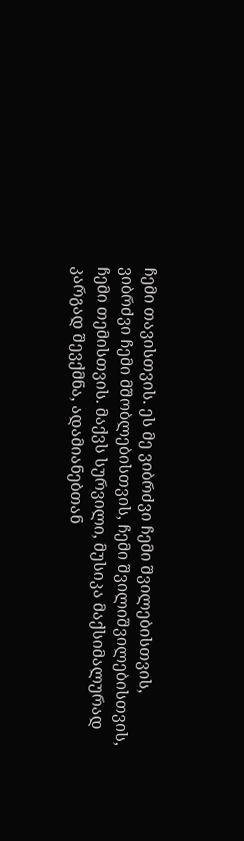ჩემი თავისთვის. ეს მე ვიბრძვი ჩემი შვილებისთვის, ვიბრძვი ჩემი მშობლებისთვის, ჩემი შვილიშვილებისთვის, ჩემი თემისთვის. მაქვს სურვილი, მუსიკა მაქსიმალურად კარგად შევქმნა, ადამიანებთან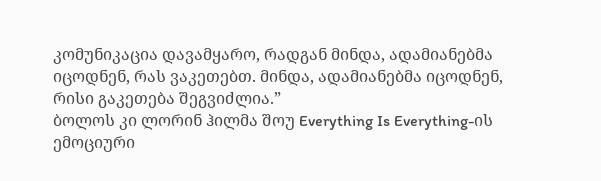კომუნიკაცია დავამყარო, რადგან მინდა, ადამიანებმა იცოდნენ, რას ვაკეთებთ. მინდა, ადამიანებმა იცოდნენ, რისი გაკეთება შეგვიძლია.”
ბოლოს კი ლორინ ჰილმა შოუ Everything Is Everything-ის ემოციური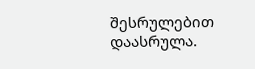შესრულებით დაასრულა.